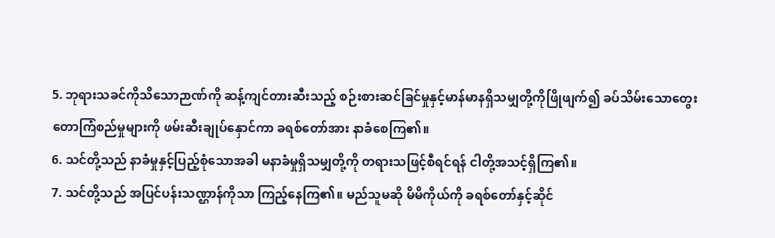5. ဘုရားသခင်ကိုသိသောဉာဏ်ကို ဆန့်ကျင်တားဆီးသည့် စဉ်းစားဆင်ခြင်မှုနှင့်မာန်မာနရှိသမျှတို့ကိုဖြိုဖျက်၍ ခပ်သိမ်းသောတွေးတောကြံစည်မှုများကို ဖမ်းဆီးချုပ်နှောင်ကာ ခရစ်တော်အား နာခံစေကြ၏။
6. သင်တို့သည် နာခံမှုနှင့်ပြည့်စုံသောအခါ မနာခံမှုရှိသမျှတို့ကို တရားသဖြင့်စီရင်ရန် ငါတို့အသင့်ရှိကြ၏။
7. သင်တို့သည် အပြင်ပန်းသဏ္ဌာန်ကိုသာ ကြည့်နေကြ၏။ မည်သူမဆို မိမိကိုယ်ကို ခရစ်တော်နှင့်ဆိုင်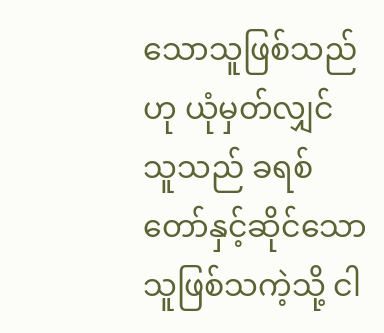သောသူဖြစ်သည်ဟု ယုံမှတ်လျှင် သူသည် ခရစ်တော်နှင့်ဆိုင်သောသူဖြစ်သကဲ့သို့ ငါ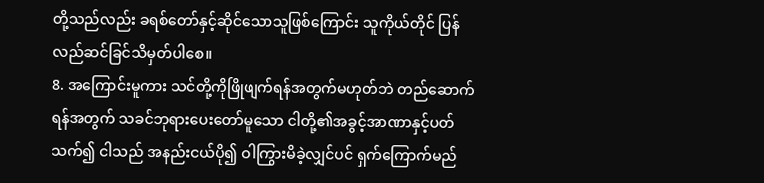တို့သည်လည်း ခရစ်တော်နှင့်ဆိုင်သောသူဖြစ်ကြောင်း သူကိုယ်တိုင် ပြန်လည်ဆင်ခြင်သိမှတ်ပါစေ။
8. အကြောင်းမူကား သင်တို့ကိုဖြိုဖျက်ရန်အတွက်မဟုတ်ဘဲ တည်ဆောက်ရန်အတွက် သခင်ဘုရားပေးတော်မူသော ငါတို့၏အခွင့်အာဏာနှင့်ပတ်သက်၍ ငါသည် အနည်းငယ်ပို၍ ဝါကြွားမိခဲ့လျှင်ပင် ရှက်ကြောက်မည်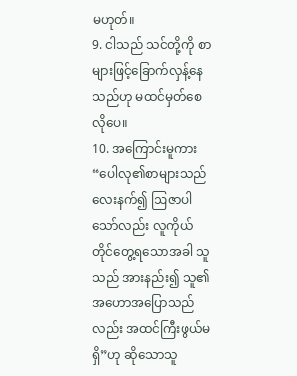မဟုတ်။
9. ငါသည် သင်တို့ကို စာများဖြင့်ခြောက်လှန့်နေသည်ဟု မထင်မှတ်စေလိုပေ။
10. အကြောင်းမူကား “ပေါလု၏စာများသည် လေးနက်၍ ဩဇာပါသော်လည်း လူကိုယ်တိုင်တွေ့ရသောအခါ သူသည် အားနည်း၍ သူ၏အဟောအပြောသည်လည်း အထင်ကြီးဖွယ်မရှိ”ဟု ဆိုသောသူ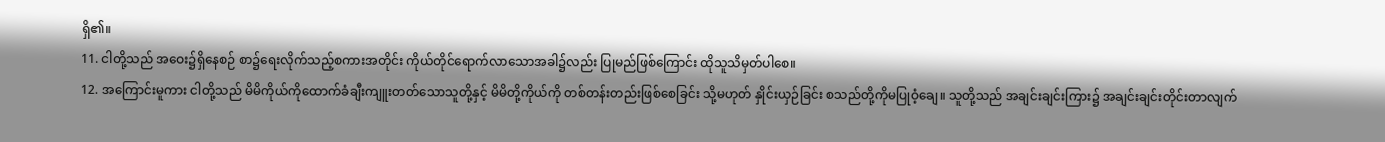ရှိ၏။
11. ငါတို့သည် အဝေး၌ရှိနေစဉ် စာ၌ရေးလိုက်သည့်စကားအတိုင်း ကိုယ်တိုင်ရောက်လာသောအခါ၌လည်း ပြုမည်ဖြစ်ကြောင်း ထိုသူသိမှတ်ပါစေ။
12. အကြောင်းမူကား ငါတို့သည် မိမိကိုယ်ကိုထောက်ခံချီးကျူးတတ်သောသူတို့နှင့် မိမိတို့ကိုယ်ကို တစ်တန်းတည်းဖြစ်စေခြင်း သို့မဟုတ် နှိုင်းယှဉ်ခြင်း စသည်တို့ကိုမပြုဝံ့ချေ။ သူတို့သည် အချင်းချင်းကြား၌ အချင်းချင်းတိုင်းတာလျက်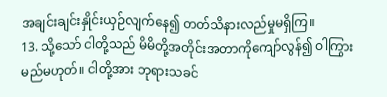အချင်းချင်းနှိုင်းယှဉ်လျက်နေ၍ တတ်သိနားလည်မှုမရှိကြ။
13. သို့သော် ငါတို့သည် မိမိတို့အတိုင်းအတာကိုကျော်လွန်၍ ဝါကြွားမည်မဟုတ်။ ငါတို့အား ဘုရားသခင်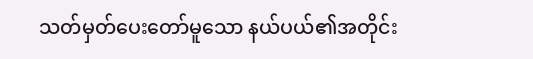သတ်မှတ်ပေးတော်မူသော နယ်ပယ်၏အတိုင်း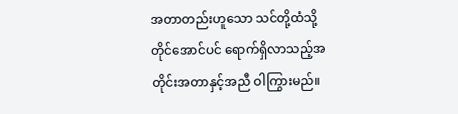အတာတည်းဟူသော သင်တို့ထံသို့တိုင်အောင်ပင် ရောက်ရှိလာသည့်အတိုင်းအတာနှင့်အညီ ဝါကြွားမည်။